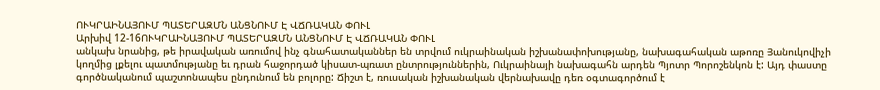ՈՒԿՐԱԻՆԱՅՈՒՄ ՊԱՏԵՐԱԶՄՆ ԱՆՑՆՈՒՄ Է ՎՃՌԱԿԱՆ ՓՈՒԼ
Արխիվ 12-16ՈՒԿՐԱԻՆԱՅՈՒՄ ՊԱՏԵՐԱԶՄՆ ԱՆՑՆՈՒՄ Է ՎՃՌԱԿԱՆ ՓՈՒԼ
անկախ նրանից, թե իրավական առումով ինչ գնահատականներ են տրվում ուկրաինական իշխանափոխությանը, նախագահական աթոռը Յանուկովիչի կողմից լքելու պատմությանը եւ դրան հաջորդած կիսատ-պռատ ընտրություններին, Ուկրաինայի նախագահն արդեն Պյոտր Պորոշենկոն է: Այդ փաստը գործնականում պաշտոնապես ընդունում են բոլորը: Ճիշտ է, ռուսական իշխանական վերնախավը դեռ օգտագործում է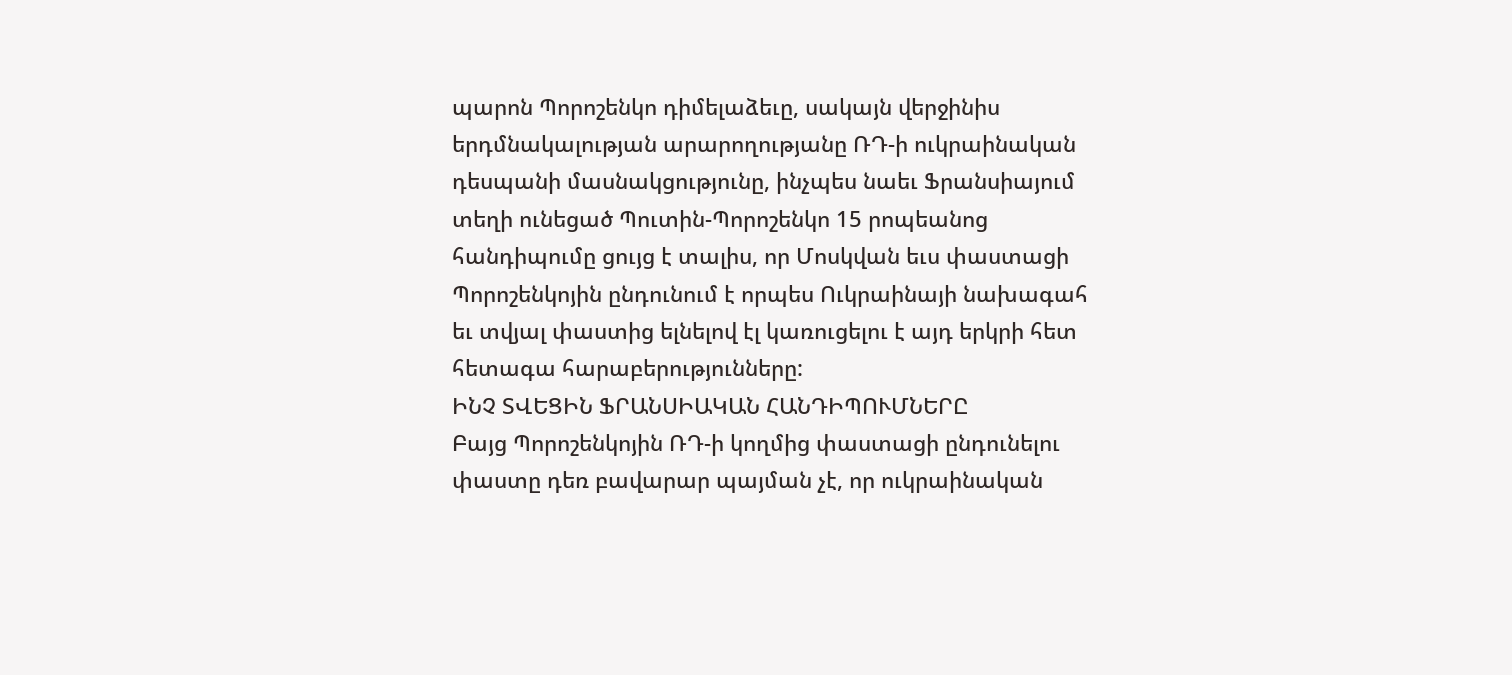պարոն Պորոշենկո դիմելաձեւը, սակայն վերջինիս երդմնակալության արարողությանը ՌԴ-ի ուկրաինական դեսպանի մասնակցությունը, ինչպես նաեւ Ֆրանսիայում տեղի ունեցած Պուտին-Պորոշենկո 15 րոպեանոց հանդիպումը ցույց է տալիս, որ Մոսկվան եւս փաստացի Պորոշենկոյին ընդունում է որպես Ուկրաինայի նախագահ եւ տվյալ փաստից ելնելով էլ կառուցելու է այդ երկրի հետ հետագա հարաբերությունները:
ԻՆՉ ՏՎԵՑԻՆ ՖՐԱՆՍԻԱԿԱՆ ՀԱՆԴԻՊՈՒՄՆԵՐԸ
Բայց Պորոշենկոյին ՌԴ-ի կողմից փաստացի ընդունելու փաստը դեռ բավարար պայման չէ, որ ուկրաինական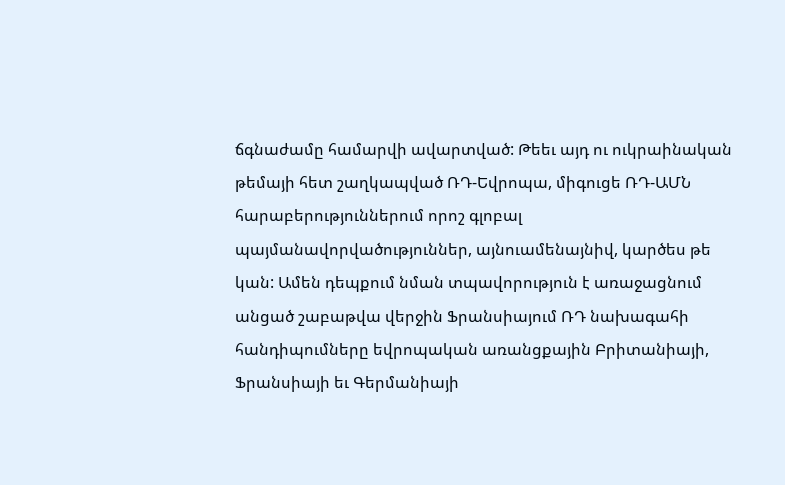ճգնաժամը համարվի ավարտված: Թեեւ այդ ու ուկրաինական թեմայի հետ շաղկապված ՌԴ-Եվրոպա, միգուցե ՌԴ-ԱՄՆ հարաբերություններում որոշ գլոբալ պայմանավորվածություններ, այնուամենայնիվ, կարծես թե կան: Ամեն դեպքում նման տպավորություն է առաջացնում անցած շաբաթվա վերջին Ֆրանսիայում ՌԴ նախագահի հանդիպումները եվրոպական առանցքային Բրիտանիայի, Ֆրանսիայի եւ Գերմանիայի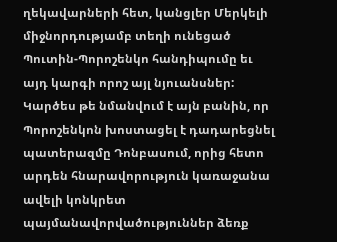ղեկավարների հետ, կանցլեր Մերկելի միջնորդությամբ տեղի ունեցած Պուտին-Պորոշենկո հանդիպումը եւ այդ կարգի որոշ այլ նյուանսներ: Կարծես թե նմանվում է այն բանին, որ Պորոշենկոն խոստացել է դադարեցնել պատերազմը Դոնբասում, որից հետո արդեն հնարավորություն կառաջանա ավելի կոնկրետ պայմանավորվածություններ ձեռք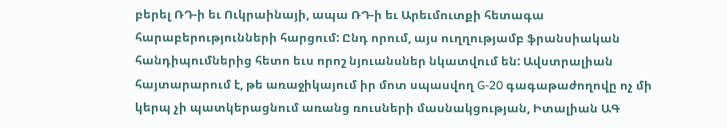բերել ՌԴ-ի եւ Ուկրաինայի, ապա ՌԴ-ի եւ Արեւմուտքի հետագա հարաբերությունների հարցում: Ընդ որում, այս ուղղությամբ ֆրանսիական հանդիպումներից հետո եւս որոշ նյուանսներ նկատվում են: Ավստրալիան հայտարարում է, թե առաջիկայում իր մոտ սպասվող G-20 գագաթաժողովը ոչ մի կերպ չի պատկերացնում առանց ռուսների մասնակցության, Իտալիան ԱԳ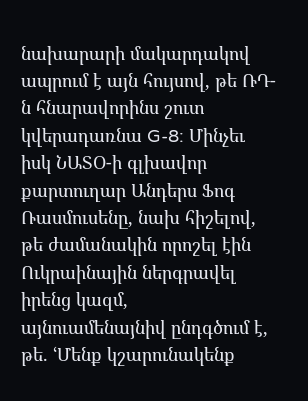նախարարի մակարդակով ապրում է այն հույսով, թե ՌԴ-ն հնարավորինս շուտ կվերադառնա G-8: Մինչեւ իսկ ՆԱՏՕ-ի գլխավոր քարտուղար Անդերս Ֆոգ Ռասմուսենը, նախ հիշելով, թե ժամանակին որոշել էին Ուկրաինային ներգրավել իրենց կազմ, այնուամենայնիվ ընդգծում է, թե. ՙՄենք կշարունակենք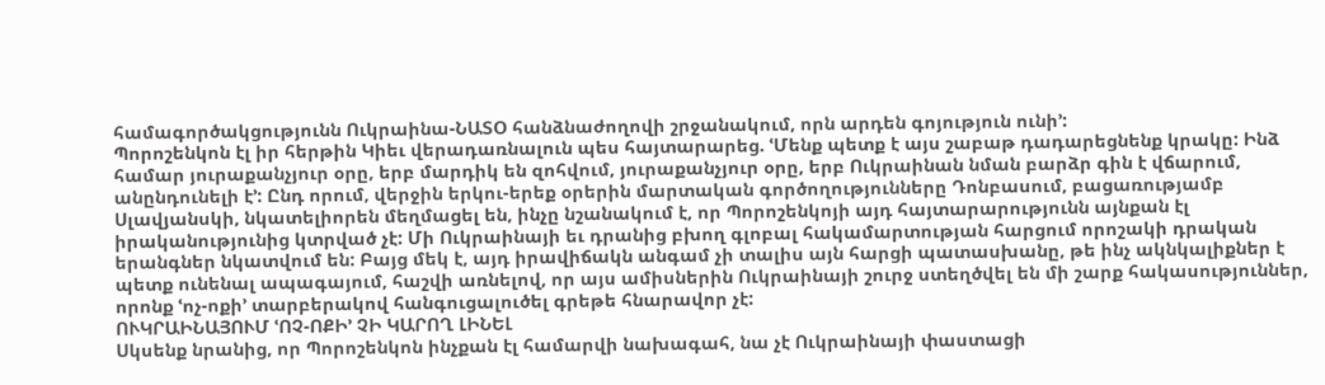համագործակցությունն Ուկրաինա-ՆԱՏՕ հանձնաժողովի շրջանակում, որն արդեն գոյություն ունի՚:
Պորոշենկոն էլ իր հերթին Կիեւ վերադառնալուն պես հայտարարեց. ՙՄենք պետք է այս շաբաթ դադարեցնենք կրակը: Ինձ համար յուրաքանչյուր օրը, երբ մարդիկ են զոհվում, յուրաքանչյուր օրը, երբ Ուկրաինան նման բարձր գին է վճարում, անընդունելի է՚: Ընդ որում, վերջին երկու-երեք օրերին մարտական գործողությունները Դոնբասում, բացառությամբ Սլավյանսկի, նկատելիորեն մեղմացել են, ինչը նշանակում է, որ Պորոշենկոյի այդ հայտարարությունն այնքան էլ իրականությունից կտրված չէ: Մի Ուկրաինայի եւ դրանից բխող գլոբալ հակամարտության հարցում որոշակի դրական երանգներ նկատվում են: Բայց մեկ է, այդ իրավիճակն անգամ չի տալիս այն հարցի պատասխանը, թե ինչ ակնկալիքներ է պետք ունենալ ապագայում, հաշվի առնելով, որ այս ամիսներին Ուկրաինայի շուրջ ստեղծվել են մի շարք հակասություններ, որոնք ՙոչ-ոքի՚ տարբերակով հանգուցալուծել գրեթե հնարավոր չէ:
ՈՒԿՐԱԻՆԱՅՈՒՄ ՙՈՉ-ՈՔԻ՚ ՉԻ ԿԱՐՈՂ ԼԻՆԵԼ
Սկսենք նրանից, որ Պորոշենկոն ինչքան էլ համարվի նախագահ, նա չէ Ուկրաինայի փաստացի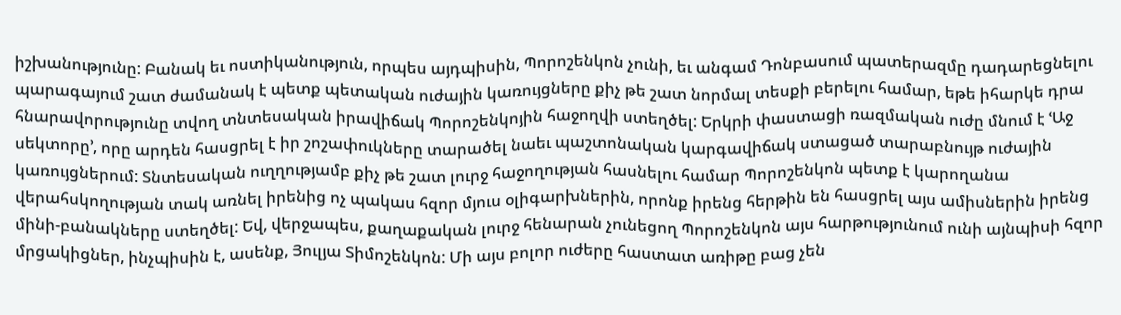իշխանությունը: Բանակ եւ ոստիկանություն, որպես այդպիսին, Պորոշենկոն չունի, եւ անգամ Դոնբասում պատերազմը դադարեցնելու պարագայում շատ ժամանակ է պետք պետական ուժային կառույցները քիչ թե շատ նորմալ տեսքի բերելու համար, եթե իհարկե դրա հնարավորությունը տվող տնտեսական իրավիճակ Պորոշենկոյին հաջողվի ստեղծել: Երկրի փաստացի ռազմական ուժը մնում է ՙԱջ սեկտորը՚, որը արդեն հասցրել է իր շոշափուկները տարածել նաեւ պաշտոնական կարգավիճակ ստացած տարաբնույթ ուժային կառույցներում: Տնտեսական ուղղությամբ քիչ թե շատ լուրջ հաջողության հասնելու համար Պորոշենկոն պետք է կարողանա վերահսկողության տակ առնել իրենից ոչ պակաս հզոր մյուս օլիգարխներին, որոնք իրենց հերթին են հասցրել այս ամիսներին իրենց մինի-բանակները ստեղծել: Եվ, վերջապես, քաղաքական լուրջ հենարան չունեցող Պորոշենկոն այս հարթությունում ունի այնպիսի հզոր մրցակիցներ, ինչպիսին է, ասենք, Յուլյա Տիմոշենկոն: Մի այս բոլոր ուժերը հաստատ առիթը բաց չեն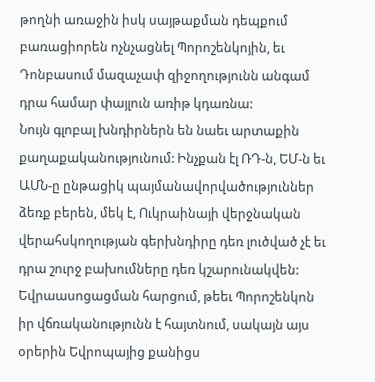թողնի առաջին իսկ սայթաքման դեպքում բառացիորեն ոչնչացնել Պորոշենկոյին, եւ Դոնբասում մազաչափ զիջողությունն անգամ դրա համար փայլուն առիթ կդառնա:
Նույն գլոբալ խնդիրներն են նաեւ արտաքին քաղաքականությունում: Ինչքան էլ ՌԴ-ն, ԵՄ-ն եւ ԱՄՆ-ը ընթացիկ պայմանավորվածություններ ձեռք բերեն, մեկ է, Ուկրաինայի վերջնական վերահսկողության գերխնդիրը դեռ լուծված չէ եւ դրա շուրջ բախումները դեռ կշարունակվեն: Եվրաասոցացման հարցում, թեեւ Պորոշենկոն իր վճռականությունն է հայտնում, սակայն այս օրերին Եվրոպայից քանիցս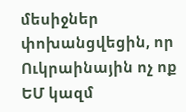մեսիջներ փոխանցվեցին, որ Ուկրաինային ոչ ոք ԵՄ կազմ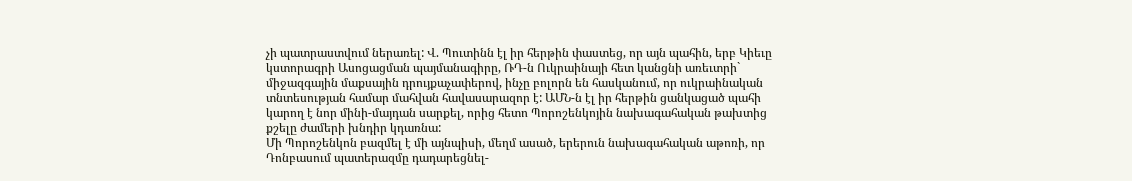չի պատրաստվում ներառել: Վ. Պուտինն էլ իր հերթին փաստեց, որ այն պահին, երբ Կիեւը կստորագրի Ասոցացման պայմանագիրը, ՌԴ-ն Ուկրաինայի հետ կանցնի առեւտրի` միջազգային մաքսային դրույքաչափերով, ինչը բոլորն են հասկանում, որ ուկրաինական տնտեսության համար մահվան հավասարազոր է: ԱՄՆ-ն էլ իր հերթին ցանկացած պահի կարող է նոր մինի-մայդան սարքել, որից հետո Պորոշենկոյին նախագահական թախտից քշելը ժամերի խնդիր կդառնա:
Մի Պորոշենկոն բազմել է մի այնպիսի, մեղմ ասած, երերուն նախագահական աթոռի, որ Դոնբասում պատերազմը դադարեցնել-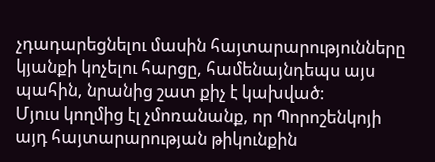չդադարեցնելու մասին հայտարարությունները կյանքի կոչելու հարցը, համենայնդեպս այս պահին, նրանից շատ քիչ է կախված:
Մյուս կողմից էլ չմոռանանք, որ Պորոշենկոյի այդ հայտարարության թիկունքին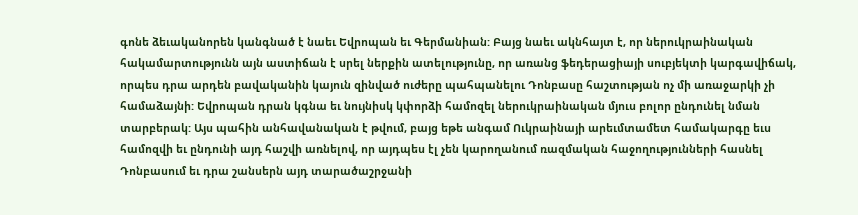գոնե ձեւականորեն կանգնած է նաեւ Եվրոպան եւ Գերմանիան: Բայց նաեւ ակնհայտ է, որ ներուկրաինական հակամարտությունն այն աստիճան է սրել ներքին ատելությունը, որ առանց ֆեդերացիայի սուբյեկտի կարգավիճակ, որպես դրա արդեն բավականին կայուն զինված ուժերը պահպանելու Դոնբասը հաշտության ոչ մի առաջարկի չի համաձայնի: Եվրոպան դրան կգնա եւ նույնիսկ կփորձի համոզել ներուկրաինական մյուս բոլոր ընդունել նման տարբերակ: Այս պահին անհավանական է թվում, բայց եթե անգամ Ուկրաինայի արեւմտամետ համակարգը եւս համոզվի եւ ընդունի այդ հաշվի առնելով, որ այդպես էլ չեն կարողանում ռազմական հաջողությունների հասնել Դոնբասում եւ դրա շանսերն այդ տարածաշրջանի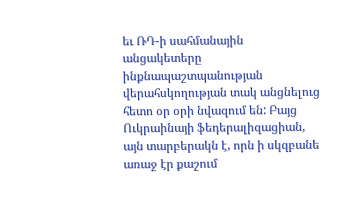եւ ՌԴ-ի սահմանային անցակետերը ինքնապաշտպանության վերահսկողության տակ անցնելուց հետո օր օրի նվազում են: Բայց Ուկրաինայի ֆեդերալիզացիան, այն տարբերակն է, որն ի սկզբանե առաջ էր քաշում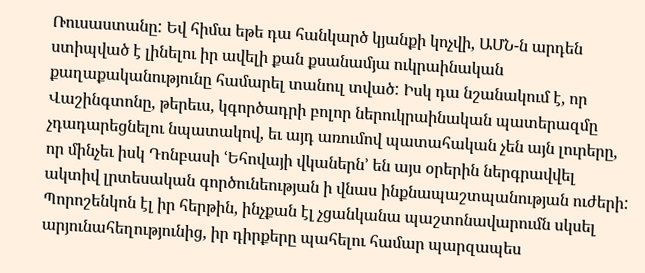Ռուսաստանը: Եվ հիմա եթե դա հանկարծ կյանքի կոչվի, ԱՄՆ-ն արդեն ստիպված է լինելու իր ավելի քան քսանամյա ուկրաինական քաղաքականությունը համարել տանուլ տված: Իսկ դա նշանակում է, որ Վաշինգտոնը, թերեւս, կգործադրի բոլոր ներուկրաինական պատերազմը չդադարեցնելու նպատակով, եւ այդ առումով պատահական չեն այն լուրերը, որ մինչեւ իսկ Դոնբասի ՙԵհովայի վկաներն՚ են այս օրերին ներգրավվել ակտիվ լրտեսական գործունեության ի վնաս ինքնապաշտպանության ուժերի: Պորոշենկոն էլ իր հերթին, ինչքան էլ չցանկանա պաշտոնավարումն սկսել արյունահեղությունից, իր դիրքերը պահելու համար պարզապես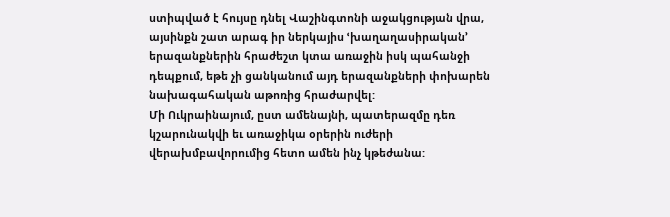ստիպված է հույսը դնել Վաշինգտոնի աջակցության վրա, այսինքն շատ արագ իր ներկայիս ՙխաղաղասիրական՚ երազանքներին հրաժեշտ կտա առաջին իսկ պահանջի դեպքում, եթե չի ցանկանում այդ երազանքների փոխարեն նախագահական աթոռից հրաժարվել:
Մի Ուկրաինայում, ըստ ամենայնի, պատերազմը դեռ կշարունակվի եւ առաջիկա օրերին ուժերի վերախմբավորումից հետո ամեն ինչ կթեժանա: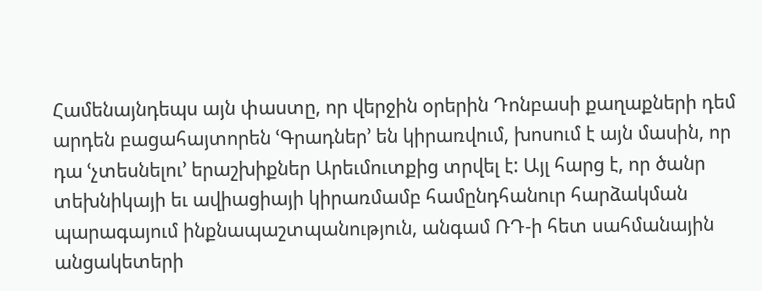Համենայնդեպս այն փաստը, որ վերջին օրերին Դոնբասի քաղաքների դեմ արդեն բացահայտորեն ՙԳրադներ՚ են կիրառվում, խոսում է այն մասին, որ դա ՙչտեսնելու՚ երաշխիքներ Արեւմուտքից տրվել է: Այլ հարց է, որ ծանր տեխնիկայի եւ ավիացիայի կիրառմամբ համընդհանուր հարձակման պարագայում ինքնապաշտպանություն, անգամ ՌԴ-ի հետ սահմանային անցակետերի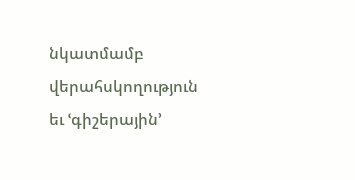նկատմամբ վերահսկողություն եւ ՙգիշերային՚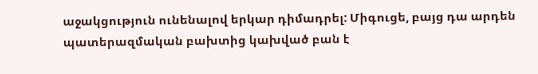աջակցություն ունենալով երկար դիմադրել: Միգուցե, բայց դա արդեն պատերազմական բախտից կախված բան է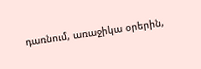դառնում, առաջիկա օրերին,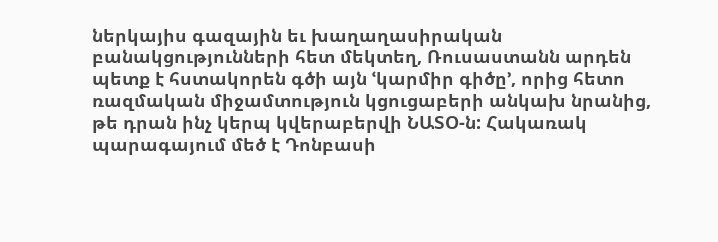ներկայիս գազային եւ խաղաղասիրական բանակցությունների հետ մեկտեղ, Ռուսաստանն արդեն պետք է հստակորեն գծի այն ՙկարմիր գիծը՚, որից հետո ռազմական միջամտություն կցուցաբերի անկախ նրանից, թե դրան ինչ կերպ կվերաբերվի ՆԱՏՕ-ն: Հակառակ պարագայում մեծ է Դոնբասի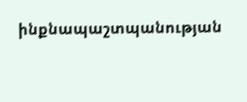ինքնապաշտպանության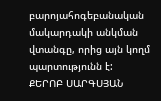բարոյահոգեբանական մակարդակի անկման վտանգը, որից այն կողմ պարտությունն է:
ՔԵՐՈԲ ՍԱՐԳՍՅԱՆ